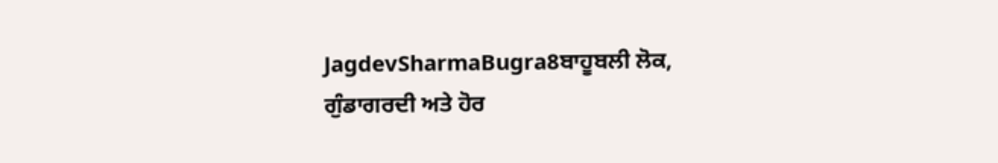JagdevSharmaBugra8ਬਾਹੂਬਲੀ ਲੋਕ, ਗੁੰਡਾਗਰਦੀ ਅਤੇ ਹੋਰ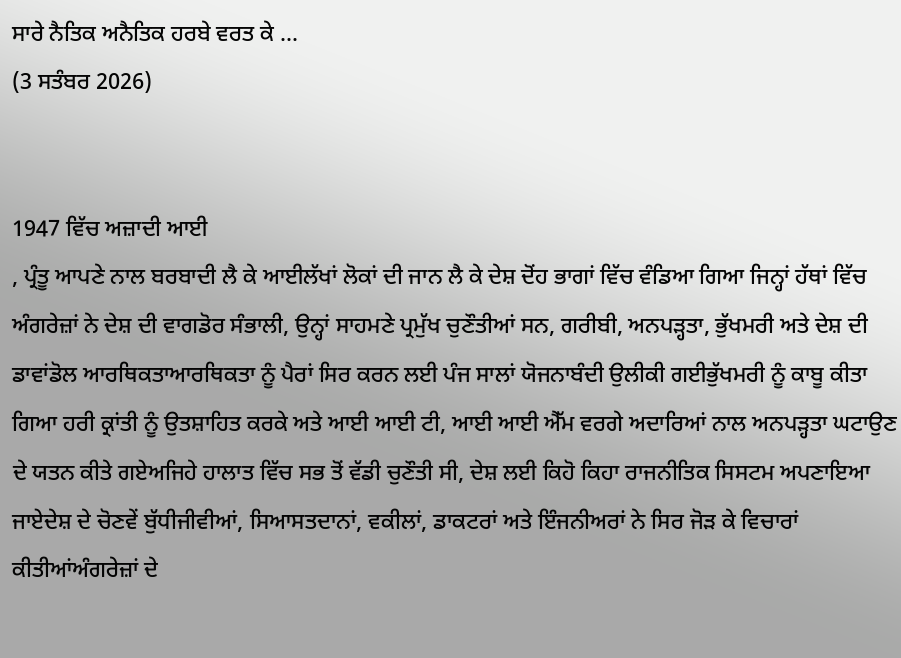ਸਾਰੇ ਨੈਤਿਕ ਅਨੈਤਿਕ ਹਰਬੇ ਵਰਤ ਕੇ ...
(3 ਸਤੰਬਰ 2026)


1947 ਵਿੱਚ ਅਜ਼ਾਦੀ ਆਈ
, ਪ੍ਰੰਤੂ ਆਪਣੇ ਨਾਲ ਬਰਬਾਦੀ ਲੈ ਕੇ ਆਈਲੱਖਾਂ ਲੋਕਾਂ ਦੀ ਜਾਨ ਲੈ ਕੇ ਦੇਸ਼ ਦੋਂਹ ਭਾਗਾਂ ਵਿੱਚ ਵੰਡਿਆ ਗਿਆ ਜਿਨ੍ਹਾਂ ਹੱਥਾਂ ਵਿੱਚ ਅੰਗਰੇਜ਼ਾਂ ਨੇ ਦੇਸ਼ ਦੀ ਵਾਗਡੋਰ ਸੰਭਾਲੀ, ਉਨ੍ਹਾਂ ਸਾਹਮਣੇ ਪ੍ਰਮੁੱਖ ਚੁਣੌਤੀਆਂ ਸਨ, ਗਰੀਬੀ, ਅਨਪੜ੍ਹਤਾ, ਭੁੱਖਮਰੀ ਅਤੇ ਦੇਸ਼ ਦੀ ਡਾਵਾਂਡੋਲ ਆਰਥਿਕਤਾਆਰਥਿਕਤਾ ਨੂੰ ਪੈਰਾਂ ਸਿਰ ਕਰਨ ਲਈ ਪੰਜ ਸਾਲਾਂ ਯੋਜਨਾਬੰਦੀ ਉਲੀਕੀ ਗਈਭੁੱਖਮਰੀ ਨੂੰ ਕਾਬੂ ਕੀਤਾ ਗਿਆ ਹਰੀ ਕ੍ਰਾਂਤੀ ਨੂੰ ਉਤਸ਼ਾਹਿਤ ਕਰਕੇ ਅਤੇ ਆਈ ਆਈ ਟੀ, ਆਈ ਆਈ ਐੱਮ ਵਰਗੇ ਅਦਾਰਿਆਂ ਨਾਲ ਅਨਪੜ੍ਹਤਾ ਘਟਾਉਣ ਦੇ ਯਤਨ ਕੀਤੇ ਗਏਅਜਿਹੇ ਹਾਲਾਤ ਵਿੱਚ ਸਭ ਤੋਂ ਵੱਡੀ ਚੁਣੌਤੀ ਸੀ, ਦੇਸ਼ ਲਈ ਕਿਹੋ ਕਿਹਾ ਰਾਜਨੀਤਿਕ ਸਿਸਟਮ ਅਪਣਾਇਆ ਜਾਏਦੇਸ਼ ਦੇ ਚੋਣਵੇਂ ਬੁੱਧੀਜੀਵੀਆਂ, ਸਿਆਸਤਦਾਨਾਂ, ਵਕੀਲਾਂ, ਡਾਕਟਰਾਂ ਅਤੇ ਇੰਜਨੀਅਰਾਂ ਨੇ ਸਿਰ ਜੋੜ ਕੇ ਵਿਚਾਰਾਂ ਕੀਤੀਆਂਅੰਗਰੇਜ਼ਾਂ ਦੇ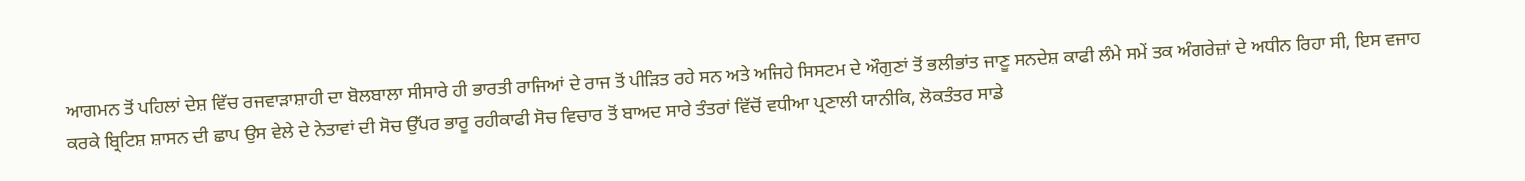ਆਗਮਨ ਤੋਂ ਪਹਿਲਾਂ ਦੇਸ਼ ਵਿੱਚ ਰਜਵਾੜਾਸ਼ਾਹੀ ਦਾ ਬੋਲਬਾਲਾ ਸੀਸਾਰੇ ਹੀ ਭਾਰਤੀ ਰਾਜਿਆਂ ਦੇ ਰਾਜ ਤੋਂ ਪੀੜਿਤ ਰਹੇ ਸਨ ਅਤੇ ਅਜਿਹੇ ਸਿਸਟਮ ਦੇ ਔਗੁਣਾਂ ਤੋਂ ਭਲੀਭਾਂਤ ਜਾਣੂ ਸਨਦੇਸ਼ ਕਾਫੀ ਲੰਮੇ ਸਮੇਂ ਤਕ ਅੰਗਰੇਜ਼ਾਂ ਦੇ ਅਧੀਨ ਰਿਹਾ ਸੀ, ਇਸ ਵਜਾਹ ਕਰਕੇ ਬ੍ਰਿਟਿਸ਼ ਸ਼ਾਸਨ ਦੀ ਛਾਪ ਉਸ ਵੇਲੇ ਦੇ ਨੇਤਾਵਾਂ ਦੀ ਸੋਚ ਉੱਪਰ ਭਾਰੂ ਰਹੀਕਾਫੀ ਸੋਚ ਵਿਚਾਰ ਤੋਂ ਬਾਅਦ ਸਾਰੇ ਤੰਤਰਾਂ ਵਿੱਚੋਂ ਵਧੀਆ ਪ੍ਰਣਾਲੀ ਯਾਨੀਕਿ, ਲੋਕਤੰਤਰ ਸਾਡੇ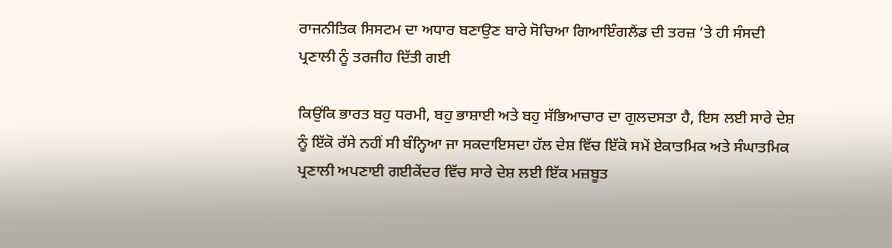ਰਾਜਨੀਤਿਕ ਸਿਸਟਮ ਦਾ ਅਧਾਰ ਬਣਾਉਣ ਬਾਰੇ ਸੋਚਿਆ ਗਿਆਇੰਗਲੈਂਡ ਦੀ ਤਰਜ਼ ’ਤੇ ਹੀ ਸੰਸਦੀ ਪ੍ਰਣਾਲੀ ਨੂੰ ਤਰਜੀਹ ਦਿੱਤੀ ਗਈ

ਕਿਉਂਕਿ ਭਾਰਤ ਬਹੁ ਧਰਮੀ, ਬਹੁ ਭਾਸ਼ਾਈ ਅਤੇ ਬਹੁ ਸੱਭਿਆਚਾਰ ਦਾ ਗੁਲਦਸਤਾ ਹੈ, ਇਸ ਲਈ ਸਾਰੇ ਦੇਸ਼ ਨੂੰ ਇੱਕੋ ਰੱਸੇ ਨਹੀਂ ਸੀ ਬੰਨ੍ਹਿਆ ਜਾ ਸਕਦਾਇਸਦਾ ਹੱਲ ਦੇਸ਼ ਵਿੱਚ ਇੱਕੋ ਸਮੇਂ ਏਕਾਤਮਿਕ ਅਤੇ ਸੰਘਾਤਮਿਕ ਪ੍ਰਣਾਲੀ ਅਪਣਾਈ ਗਈਕੇਂਦਰ ਵਿੱਚ ਸਾਰੇ ਦੇਸ਼ ਲਈ ਇੱਕ ਮਜ਼ਬੂਤ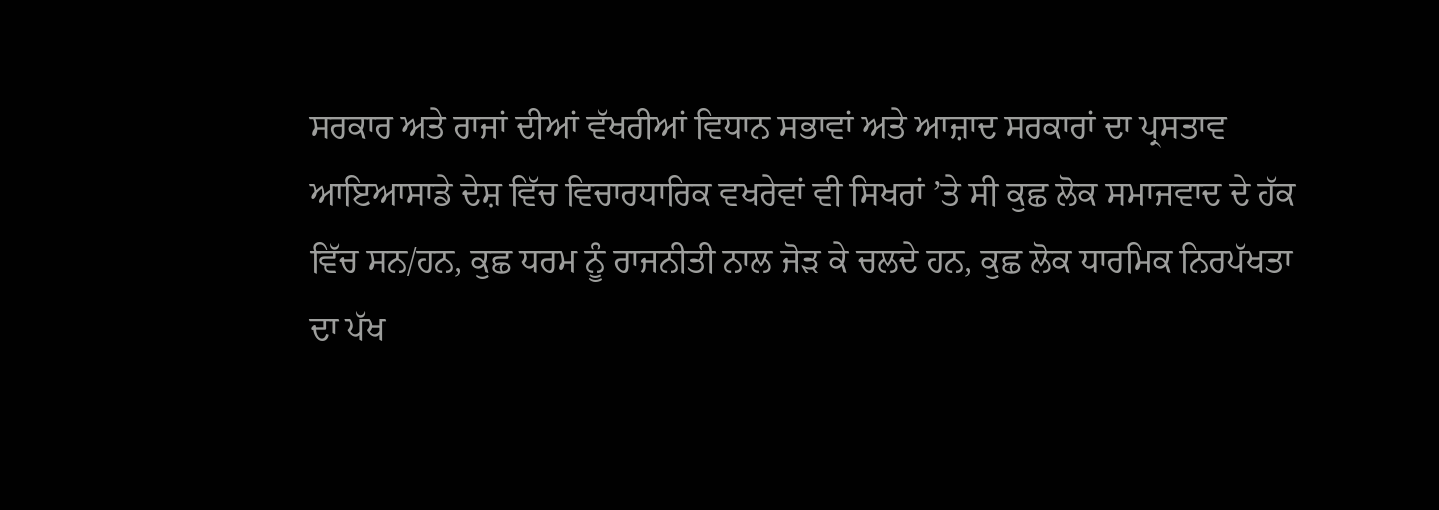ਸਰਕਾਰ ਅਤੇ ਰਾਜਾਂ ਦੀਆਂ ਵੱਖਰੀਆਂ ਵਿਧਾਨ ਸਭਾਵਾਂ ਅਤੇ ਆਜ਼ਾਦ ਸਰਕਾਰਾਂ ਦਾ ਪ੍ਰਸਤਾਵ ਆਇਆਸਾਡੇ ਦੇਸ਼ ਵਿੱਚ ਵਿਚਾਰਧਾਰਿਕ ਵਖਰੇਵਾਂ ਵੀ ਸਿਖਰਾਂ ’ਤੇ ਸੀ ਕੁਛ ਲੋਕ ਸਮਾਜਵਾਦ ਦੇ ਹੱਕ ਵਿੱਚ ਸਨ/ਹਨ, ਕੁਛ ਧਰਮ ਨੂੰ ਰਾਜਨੀਤੀ ਨਾਲ ਜੋੜ ਕੇ ਚਲਦੇ ਹਨ, ਕੁਛ ਲੋਕ ਧਾਰਮਿਕ ਨਿਰਪੱਖਤਾ ਦਾ ਪੱਖ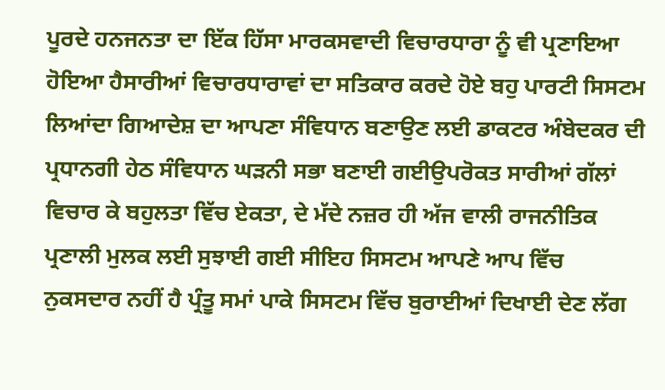ਪੂਰਦੇ ਹਨਜਨਤਾ ਦਾ ਇੱਕ ਹਿੱਸਾ ਮਾਰਕਸਵਾਦੀ ਵਿਚਾਰਧਾਰਾ ਨੂੰ ਵੀ ਪ੍ਰਣਾਇਆ ਹੋਇਆ ਹੈਸਾਰੀਆਂ ਵਿਚਾਰਧਾਰਾਵਾਂ ਦਾ ਸਤਿਕਾਰ ਕਰਦੇ ਹੋਏ ਬਹੁ ਪਾਰਟੀ ਸਿਸਟਮ ਲਿਆਂਦਾ ਗਿਆਦੇਸ਼ ਦਾ ਆਪਣਾ ਸੰਵਿਧਾਨ ਬਣਾਉਣ ਲਈ ਡਾਕਟਰ ਅੰਬੇਦਕਰ ਦੀ ਪ੍ਰਧਾਨਗੀ ਹੇਠ ਸੰਵਿਧਾਨ ਘੜਨੀ ਸਭਾ ਬਣਾਈ ਗਈਉਪਰੋਕਤ ਸਾਰੀਆਂ ਗੱਲਾਂ ਵਿਚਾਰ ਕੇ ਬਹੁਲਤਾ ਵਿੱਚ ਏਕਤਾ, ਦੇ ਮੱਦੇ ਨਜ਼ਰ ਹੀ ਅੱਜ ਵਾਲੀ ਰਾਜਨੀਤਿਕ ਪ੍ਰਣਾਲੀ ਮੁਲਕ ਲਈ ਸੁਝਾਈ ਗਈ ਸੀਇਹ ਸਿਸਟਮ ਆਪਣੇ ਆਪ ਵਿੱਚ ਨੁਕਸਦਾਰ ਨਹੀਂ ਹੈ ਪ੍ਰੰਤੂ ਸਮਾਂ ਪਾਕੇ ਸਿਸਟਮ ਵਿੱਚ ਬੁਰਾਈਆਂ ਦਿਖਾਈ ਦੇਣ ਲੱਗ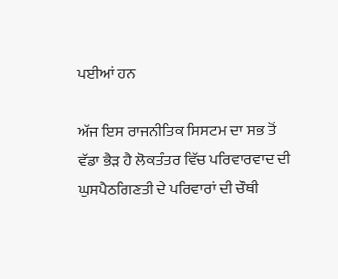ਪਈਆਂ ਹਨ

ਅੱਜ ਇਸ ਰਾਜਨੀਤਿਕ ਸਿਸਟਮ ਦਾ ਸਭ ਤੋਂ ਵੱਡਾ ਭੈੜ ਹੈ ਲੋਕਤੰਤਰ ਵਿੱਚ ਪਰਿਵਾਰਵਾਦ ਦੀ ਘੁਸਪੈਠਗਿਣਤੀ ਦੇ ਪਰਿਵਾਰਾਂ ਦੀ ਚੌਥੀ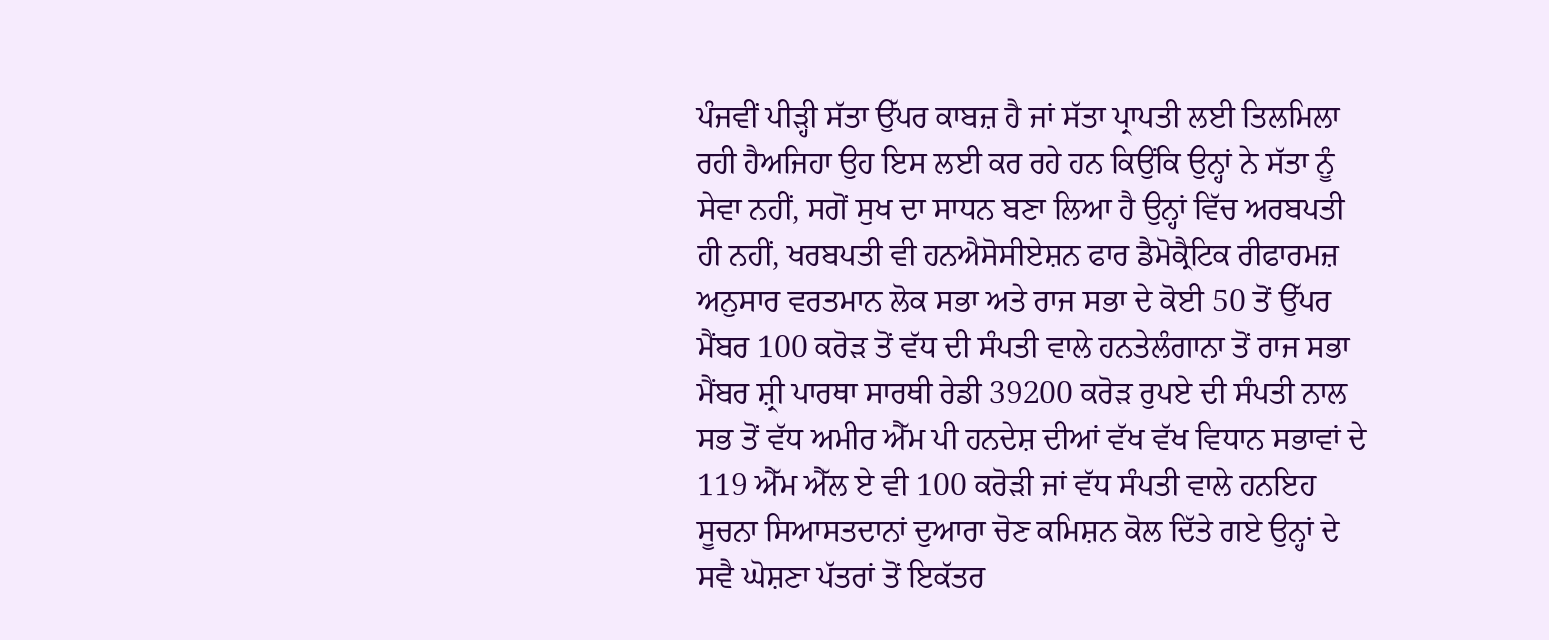ਪੰਜਵੀਂ ਪੀੜ੍ਹੀ ਸੱਤਾ ਉੱਪਰ ਕਾਬਜ਼ ਹੈ ਜਾਂ ਸੱਤਾ ਪ੍ਰਾਪਤੀ ਲਈ ਤਿਲਮਿਲਾ ਰਹੀ ਹੈਅਜਿਹਾ ਉਹ ਇਸ ਲਈ ਕਰ ਰਹੇ ਹਨ ਕਿਉਂਕਿ ਉਨ੍ਹਾਂ ਨੇ ਸੱਤਾ ਨੂੰ ਸੇਵਾ ਨਹੀਂ, ਸਗੋਂ ਸੁਖ ਦਾ ਸਾਧਨ ਬਣਾ ਲਿਆ ਹੈ ਉਨ੍ਹਾਂ ਵਿੱਚ ਅਰਬਪਤੀ ਹੀ ਨਹੀਂ, ਖਰਬਪਤੀ ਵੀ ਹਨਐਸੋਸੀਏਸ਼ਨ ਫਾਰ ਡੈਮੋਕ੍ਰੈਟਿਕ ਰੀਫਾਰਮਜ਼ ਅਨੁਸਾਰ ਵਰਤਮਾਨ ਲੋਕ ਸਭਾ ਅਤੇ ਰਾਜ ਸਭਾ ਦੇ ਕੋਈ 50 ਤੋਂ ਉੱਪਰ ਮੈਂਬਰ 100 ਕਰੋੜ ਤੋਂ ਵੱਧ ਦੀ ਸੰਪਤੀ ਵਾਲੇ ਹਨਤੇਲੰਗਾਨਾ ਤੋਂ ਰਾਜ ਸਭਾ ਮੈਂਬਰ ਸ਼੍ਰੀ ਪਾਰਥਾ ਸਾਰਥੀ ਰੇਡੀ 39200 ਕਰੋੜ ਰੁਪਏ ਦੀ ਸੰਪਤੀ ਨਾਲ ਸਭ ਤੋਂ ਵੱਧ ਅਮੀਰ ਐੱਮ ਪੀ ਹਨਦੇਸ਼ ਦੀਆਂ ਵੱਖ ਵੱਖ ਵਿਧਾਨ ਸਭਾਵਾਂ ਦੇ 119 ਐੱਮ ਐੱਲ ਏ ਵੀ 100 ਕਰੋੜੀ ਜਾਂ ਵੱਧ ਸੰਪਤੀ ਵਾਲੇ ਹਨਇਹ ਸੂਚਨਾ ਸਿਆਸਤਦਾਨਾਂ ਦੁਆਰਾ ਚੋਣ ਕਮਿਸ਼ਨ ਕੋਲ ਦਿੱਤੇ ਗਏ ਉਨ੍ਹਾਂ ਦੇ ਸਵੈ ਘੋਸ਼ਣਾ ਪੱਤਰਾਂ ਤੋਂ ਇਕੱਤਰ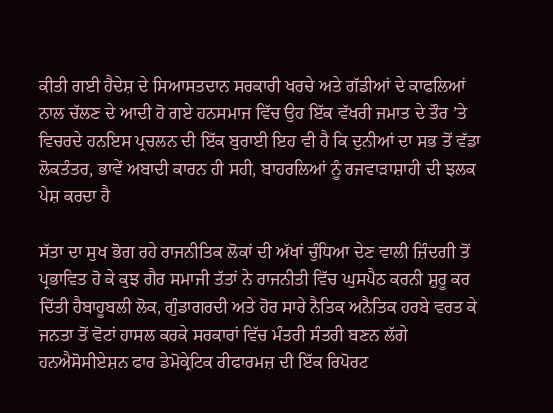ਕੀਤੀ ਗਈ ਹੈਦੇਸ਼ ਦੇ ਸਿਆਸਤਦਾਨ ਸਰਕਾਰੀ ਖਰਚੇ ਅਤੇ ਗੱਡੀਆਂ ਦੇ ਕਾਫਲਿਆਂ ਨਾਲ ਚੱਲਣ ਦੇ ਆਦੀ ਹੋ ਗਏ ਹਨਸਮਾਜ ਵਿੱਚ ਉਹ ਇੱਕ ਵੱਖਰੀ ਜਮਾਤ ਦੇ ਤੌਰ ’ਤੇ ਵਿਚਰਦੇ ਹਨਇਸ ਪ੍ਰਚਲਨ ਦੀ ਇੱਕ ਬੁਰਾਈ ਇਹ ਵੀ ਹੈ ਕਿ ਦੁਨੀਆਂ ਦਾ ਸਭ ਤੋਂ ਵੱਡਾ ਲੋਕਤੰਤਰ, ਭਾਵੇਂ ਅਬਾਦੀ ਕਾਰਨ ਹੀ ਸਹੀ, ਬਾਹਰਲਿਆਂ ਨੂੰ ਰਜਵਾੜਾਸ਼ਾਹੀ ਦੀ ਝਲਕ ਪੇਸ਼ ਕਰਦਾ ਹੈ

ਸੱਤਾ ਦਾ ਸੁਖ ਭੋਗ ਰਹੇ ਰਾਜਨੀਤਿਕ ਲੋਕਾਂ ਦੀ ਅੱਖਾਂ ਚੁੰਧਿਆ ਦੇਣ ਵਾਲੀ ਜ਼ਿੰਦਗੀ ਤੋਂ ਪ੍ਰਭਾਵਿਤ ਹੋ ਕੇ ਕੁਝ ਗੈਰ ਸਮਾਜੀ ਤੱਤਾਂ ਨੇ ਰਾਜਨੀਤੀ ਵਿੱਚ ਘੁਸਪੈਠ ਕਰਨੀ ਸ਼ੁਰੂ ਕਰ ਦਿੱਤੀ ਹੈਬਾਹੂਬਲੀ ਲੋਕ, ਗੁੰਡਾਗਰਦੀ ਅਤੇ ਹੋਰ ਸਾਰੇ ਨੈਤਿਕ ਅਨੈਤਿਕ ਹਰਬੇ ਵਰਤ ਕੇ ਜਨਤਾ ਤੋਂ ਵੋਟਾਂ ਹਾਸਲ ਕਰਕੇ ਸਰਕਾਰਾਂ ਵਿੱਚ ਮੰਤਰੀ ਸੰਤਰੀ ਬਣਨ ਲੱਗੇ ਹਨਐਸੋਸੀਏਸ਼ਨ ਫਾਰ ਡੇਮੋਕ੍ਰੇਟਿਕ ਰੀਫਾਰਮਜ਼ ਦੀ ਇੱਕ ਰਿਪੋਰਟ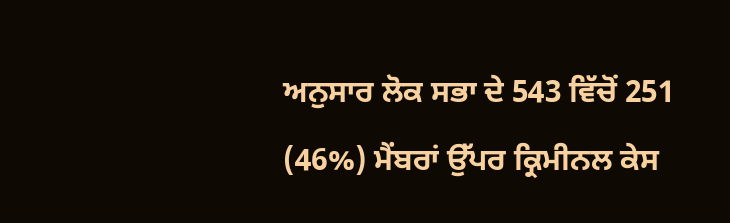ਅਨੁਸਾਰ ਲੋਕ ਸਭਾ ਦੇ 543 ਵਿੱਚੋਂ 251 (46%) ਮੈਂਬਰਾਂ ਉੱਪਰ ਕ੍ਰਿਮੀਨਲ ਕੇਸ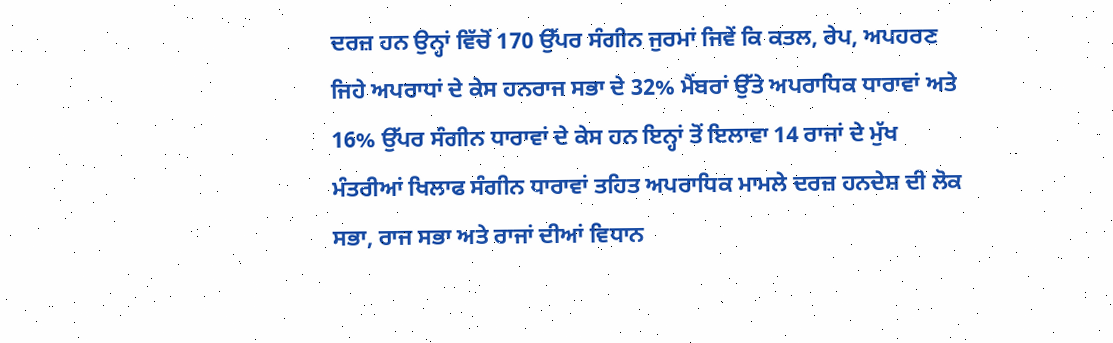ਦਰਜ਼ ਹਨ ਉਨ੍ਹਾਂ ਵਿੱਚੋਂ 170 ਉੱਪਰ ਸੰਗੀਨ ਜੁਰਮਾਂ ਜਿਵੇਂ ਕਿ ਕਤਲ, ਰੇਪ, ਅਪਹਰਣ ਜਿਹੇ ਅਪਰਾਧਾਂ ਦੇ ਕੇਸ ਹਨਰਾਜ ਸਭਾ ਦੇ 32% ਮੈਂਬਰਾਂ ਉੱਤੇ ਅਪਰਾਧਿਕ ਧਾਰਾਵਾਂ ਅਤੇ 16% ਉੱਪਰ ਸੰਗੀਨ ਧਾਰਾਵਾਂ ਦੇ ਕੇਸ ਹਨ ਇਨ੍ਹਾਂ ਤੋਂ ਇਲਾਵਾ 14 ਰਾਜਾਂ ਦੇ ਮੁੱਖ ਮੰਤਰੀਆਂ ਖਿਲਾਫ ਸੰਗੀਨ ਧਾਰਾਵਾਂ ਤਹਿਤ ਅਪਰਾਧਿਕ ਮਾਮਲੇ ਦਰਜ਼ ਹਨਦੇਸ਼ ਦੀ ਲੋਕ ਸਭਾ, ਰਾਜ ਸਭਾ ਅਤੇ ਰਾਜਾਂ ਦੀਆਂ ਵਿਧਾਨ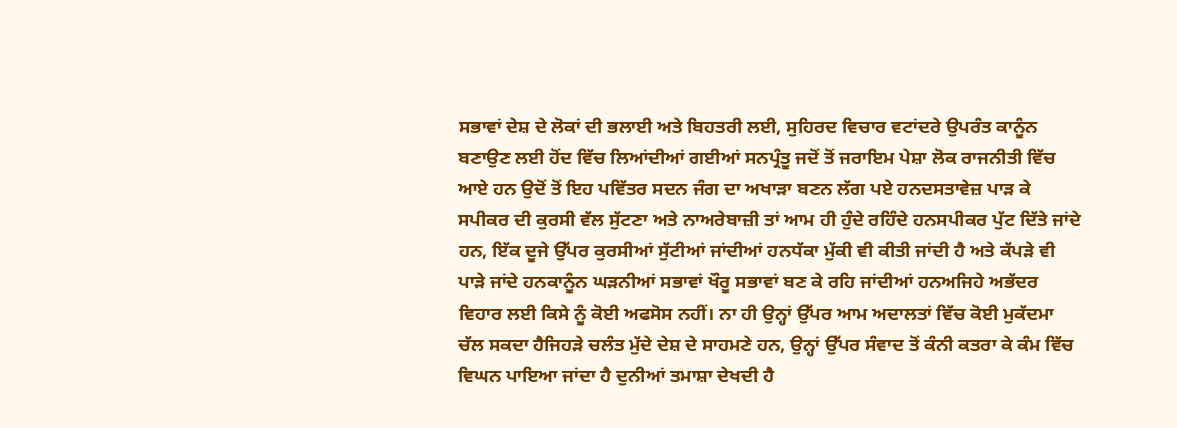ਸਭਾਵਾਂ ਦੇਸ਼ ਦੇ ਲੋਕਾਂ ਦੀ ਭਲਾਈ ਅਤੇ ਬਿਹਤਰੀ ਲਈ, ਸੁਹਿਰਦ ਵਿਚਾਰ ਵਟਾਂਦਰੇ ਉਪਰੰਤ ਕਾਨੂੰਨ ਬਣਾਉਣ ਲਈ ਹੋਂਦ ਵਿੱਚ ਲਿਆਂਦੀਆਂ ਗਈਆਂ ਸਨਪ੍ਰੰਤੂ ਜਦੋਂ ਤੋਂ ਜਰਾਇਮ ਪੇਸ਼ਾ ਲੋਕ ਰਾਜਨੀਤੀ ਵਿੱਚ ਆਏ ਹਨ ਉਦੋਂ ਤੋਂ ਇਹ ਪਵਿੱਤਰ ਸਦਨ ਜੰਗ ਦਾ ਅਖਾੜਾ ਬਣਨ ਲੱਗ ਪਏ ਹਨਦਸਤਾਵੇਜ਼ ਪਾੜ ਕੇ ਸਪੀਕਰ ਦੀ ਕੁਰਸੀ ਵੱਲ ਸੁੱਟਣਾ ਅਤੇ ਨਾਅਰੇਬਾਜ਼ੀ ਤਾਂ ਆਮ ਹੀ ਹੁੰਦੇ ਰਹਿੰਦੇ ਹਨਸਪੀਕਰ ਪੁੱਟ ਦਿੱਤੇ ਜਾਂਦੇ ਹਨ, ਇੱਕ ਦੂਜੇ ਉੱਪਰ ਕੁਰਸੀਆਂ ਸੁੱਟੀਆਂ ਜਾਂਦੀਆਂ ਹਨਧੱਕਾ ਮੁੱਕੀ ਵੀ ਕੀਤੀ ਜਾਂਦੀ ਹੈ ਅਤੇ ਕੱਪੜੇ ਵੀ ਪਾੜੇ ਜਾਂਦੇ ਹਨਕਾਨੂੰਨ ਘੜਨੀਆਂ ਸਭਾਵਾਂ ਖੌਰੂ ਸਭਾਵਾਂ ਬਣ ਕੇ ਰਹਿ ਜਾਂਦੀਆਂ ਹਨਅਜਿਹੇ ਅਭੱਦਰ ਵਿਹਾਰ ਲਈ ਕਿਸੇ ਨੂੰ ਕੋਈ ਅਫਸੋਸ ਨਹੀਂ। ਨਾ ਹੀ ਉਨ੍ਹਾਂ ਉੱਪਰ ਆਮ ਅਦਾਲਤਾਂ ਵਿੱਚ ਕੋਈ ਮੁਕੱਦਮਾ ਚੱਲ ਸਕਦਾ ਹੈਜਿਹੜੇ ਚਲੰਤ ਮੁੱਦੇ ਦੇਸ਼ ਦੇ ਸਾਹਮਣੇ ਹਨ, ਉਨ੍ਹਾਂ ਉੱਪਰ ਸੰਵਾਦ ਤੋਂ ਕੰਨੀ ਕਤਰਾ ਕੇ ਕੰਮ ਵਿੱਚ ਵਿਘਨ ਪਾਇਆ ਜਾਂਦਾ ਹੈ ਦੁਨੀਆਂ ਤਮਾਸ਼ਾ ਦੇਖਦੀ ਹੈ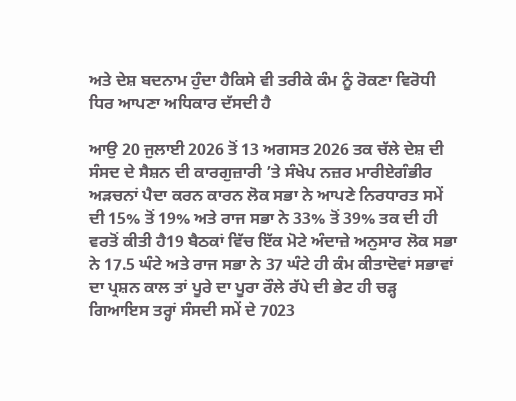ਅਤੇ ਦੇਸ਼ ਬਦਨਾਮ ਹੁੰਦਾ ਹੈਕਿਸੇ ਵੀ ਤਰੀਕੇ ਕੰਮ ਨੂੰ ਰੋਕਣਾ ਵਿਰੋਧੀ ਧਿਰ ਆਪਣਾ ਅਧਿਕਾਰ ਦੱਸਦੀ ਹੈ

ਆਉ 20 ਜੁਲਾਈ 2026 ਤੋਂ 13 ਅਗਸਤ 2026 ਤਕ ਚੱਲੇ ਦੇਸ਼ ਦੀ ਸੰਸਦ ਦੇ ਸੈਸ਼ਨ ਦੀ ਕਾਰਗੁਜ਼ਾਰੀ ’ਤੇ ਸੰਖੇਪ ਨਜ਼ਰ ਮਾਰੀਏਗੰਭੀਰ ਅੜਚਨਾਂ ਪੈਦਾ ਕਰਨ ਕਾਰਨ ਲੋਕ ਸਭਾ ਨੇ ਆਪਣੇ ਨਿਰਧਾਰਤ ਸਮੇਂ ਦੀ 15% ਤੋਂ 19% ਅਤੇ ਰਾਜ ਸਭਾ ਨੇ 33% ਤੋਂ 39% ਤਕ ਦੀ ਹੀ ਵਰਤੋਂ ਕੀਤੀ ਹੈ19 ਬੈਠਕਾਂ ਵਿੱਚ ਇੱਕ ਮੋਟੇ ਅੰਦਾਜ਼ੇ ਅਨੁਸਾਰ ਲੋਕ ਸਭਾ ਨੇ 17.5 ਘੰਟੇ ਅਤੇ ਰਾਜ ਸਭਾ ਨੇ 37 ਘੰਟੇ ਹੀ ਕੰਮ ਕੀਤਾਦੋਵਾਂ ਸਭਾਵਾਂ ਦਾ ਪ੍ਰਸ਼ਨ ਕਾਲ ਤਾਂ ਪੂਰੇ ਦਾ ਪੂਰਾ ਰੌਲੇ ਰੱਪੇ ਦੀ ਭੇਟ ਹੀ ਚੜ੍ਹ ਗਿਆਇਸ ਤਰ੍ਹਾਂ ਸੰਸਦੀ ਸਮੇਂ ਦੇ 7023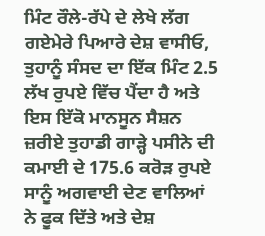ਮਿੰਟ ਰੌਲੇ-ਰੱਪੇ ਦੇ ਲੇਖੇ ਲੱਗ ਗਏਮੇਰੇ ਪਿਆਰੇ ਦੇਸ਼ ਵਾਸੀਓ, ਤੁਹਾਨੂੰ ਸੰਸਦ ਦਾ ਇੱਕ ਮਿੰਟ 2.5 ਲੱਖ ਰੁਪਏ ਵਿੱਚ ਪੈਂਦਾ ਹੈ ਅਤੇ ਇਸ ਇੱਕੋ ਮਾਨਸੂਨ ਸੈਸ਼ਨ ਜ਼ਰੀਏ ਤੁਹਾਡੀ ਗਾੜ੍ਹੇ ਪਸੀਨੇ ਦੀ ਕਮਾਈ ਦੇ 175.6 ਕਰੋੜ ਰੁਪਏ ਸਾਨੂੰ ਅਗਵਾਈ ਦੇਣ ਵਾਲਿਆਂ ਨੇ ਫੂਕ ਦਿੱਤੇ ਅਤੇ ਦੇਸ਼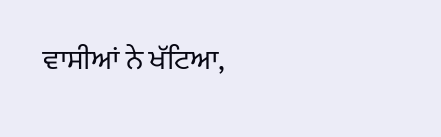ਵਾਸੀਆਂ ਨੇ ਖੱਟਿਆ,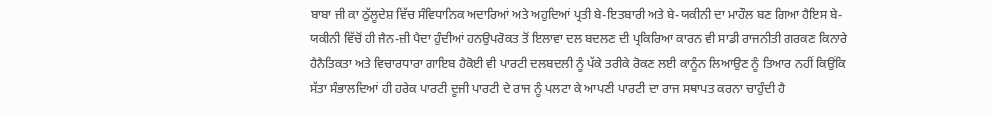ਬਾਬਾ ਜੀ ਕਾ ਠੁੱਲੂਦੇਸ਼ ਵਿੱਚ ਸੰਵਿਧਾਨਿਕ ਅਦਾਰਿਆਂ ਅਤੇ ਅਹੁਦਿਆਂ ਪ੍ਰਤੀ ਬੇ-ਇਤਬਾਰੀ ਅਤੇ ਬੇ-ਯਕੀਨੀ ਦਾ ਮਾਹੌਲ ਬਣ ਗਿਆ ਹੈਇਸ ਬੇ-ਯਕੀਨੀ ਵਿੱਚੋਂ ਹੀ ਜੈਨ-ਜ਼ੀ ਪੈਦਾ ਹੁੰਦੀਆਂ ਹਨਉਪਰੋਕਤ ਤੋਂ ਇਲਾਵਾ ਦਲ ਬਦਲਣ ਦੀ ਪ੍ਰਕਿਰਿਆ ਕਾਰਨ ਵੀ ਸਾਡੀ ਰਾਜਨੀਤੀ ਗਰਕਣ ਕਿਨਾਰੇ ਹੈਨੈਤਿਕਤਾ ਅਤੇ ਵਿਚਾਰਧਾਰਾ ਗਾਇਬ ਹੈਕੋਈ ਵੀ ਪਾਰਟੀ ਦਲਬਦਲੀ ਨੂੰ ਪੱਕੇ ਤਰੀਕੇ ਰੋਕਣ ਲਈ ਕਾਨੂੰਨ ਲਿਆਉਣ ਨੂੰ ਤਿਆਰ ਨਹੀਂ ਕਿਉਂਕਿ ਸੱਤਾ ਸੰਭਾਲਦਿਆਂ ਹੀ ਹਰੇਕ ਪਾਰਟੀ ਦੂਜੀ ਪਾਰਟੀ ਦੇ ਰਾਜ ਨੂੰ ਪਲਟਾ ਕੇ ਆਪਣੀ ਪਾਰਟੀ ਦਾ ਰਾਜ ਸਥਾਪਤ ਕਰਨਾ ਚਾਹੁੰਦੀ ਹੈ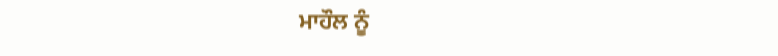ਮਾਹੌਲ ਨੂੰ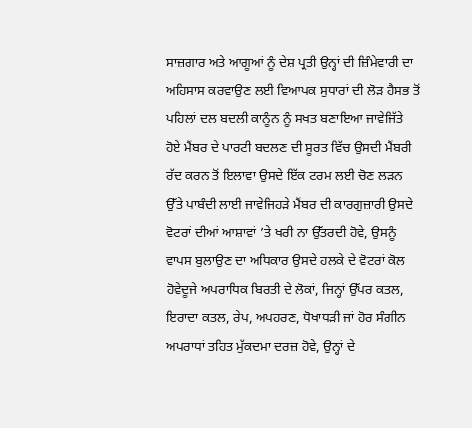ਸਾਜ਼ਗਾਰ ਅਤੇ ਆਗੂਆਂ ਨੂੰ ਦੇਸ਼ ਪ੍ਰਤੀ ਉਨ੍ਹਾਂ ਦੀ ਜ਼ਿੰਮੇਵਾਰੀ ਦਾ ਅਹਿਸਾਸ ਕਰਵਾਉਣ ਲਈ ਵਿਆਪਕ ਸੁਧਾਰਾਂ ਦੀ ਲੋੜ ਹੈਸਭ ਤੋਂ ਪਹਿਲਾਂ ਦਲ ਬਦਲੀ ਕਾਨੂੰਨ ਨੂੰ ਸਖਤ ਬਣਾਇਆ ਜਾਵੇਜਿੱਤੇ ਹੋਏ ਮੈਂਬਰ ਦੇ ਪਾਰਟੀ ਬਦਲਣ ਦੀ ਸੂਰਤ ਵਿੱਚ ਉਸਦੀ ਮੈਂਬਰੀ ਰੱਦ ਕਰਨ ਤੋਂ ਇਲਾਵਾ ਉਸਦੇ ਇੱਕ ਟਰਮ ਲਈ ਚੋਣ ਲੜਨ ਉੱਤੇ ਪਾਬੰਦੀ ਲਾਈ ਜਾਵੇਜਿਹੜੇ ਮੈਂਬਰ ਦੀ ਕਾਰਗੁਜ਼ਾਰੀ ਉਸਦੇ ਵੋਟਰਾਂ ਦੀਆਂ ਆਸ਼ਾਵਾਂ ’ਤੇ ਖਰੀ ਨਾ ਉੱਤਰਦੀ ਹੋਵੇ, ਉਸਨੂੰ ਵਾਪਸ ਬੁਲਾਉਣ ਦਾ ਅਧਿਕਾਰ ਉਸਦੇ ਹਲਕੇ ਦੇ ਵੋਟਰਾਂ ਕੋਲ ਹੋਵੇਦੂਜੇ ਅਪਰਾਧਿਕ ਬਿਰਤੀ ਦੇ ਲੋਕਾਂ, ਜਿਨ੍ਹਾਂ ਉੱਪਰ ਕਤਲ, ਇਰਾਦਾ ਕਤਲ, ਰੇਪ, ਅਪਹਰਣ, ਧੋਖਾਧੜੀ ਜਾਂ ਹੋਰ ਸੰਗੀਨ ਅਪਰਾਧਾਂ ਤਹਿਤ ਮੁੱਕਦਮਾ ਦਰਜ਼ ਹੋਵੇ, ਉਨ੍ਹਾਂ ਦੇ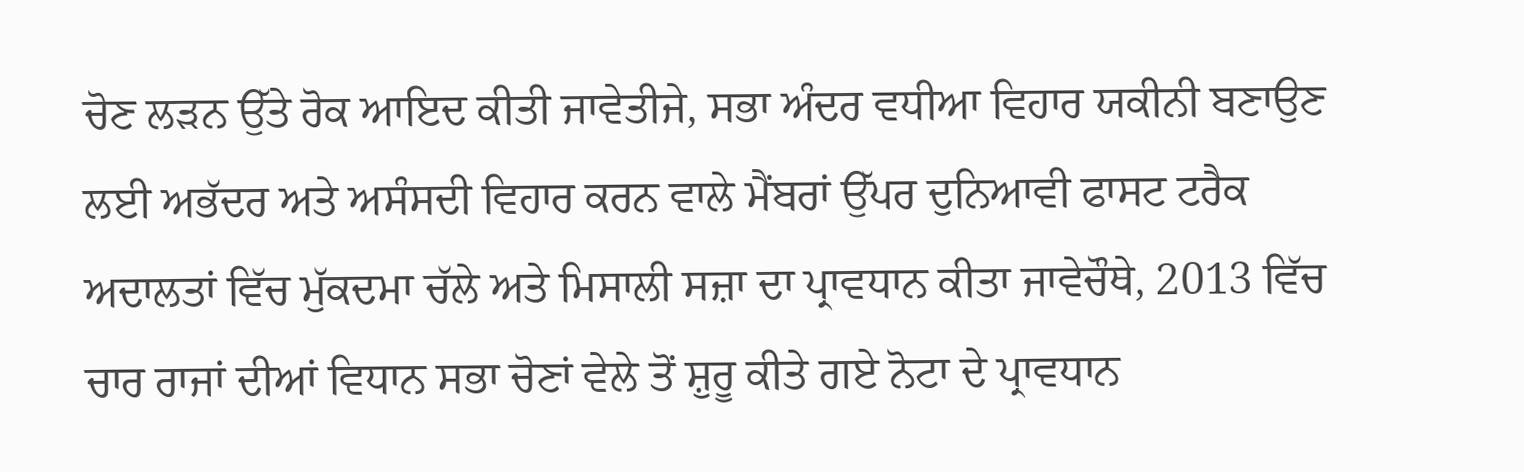ਚੋਣ ਲੜਨ ਉੱਤੇ ਰੋਕ ਆਇਦ ਕੀਤੀ ਜਾਵੇਤੀਜੇ, ਸਭਾ ਅੰਦਰ ਵਧੀਆ ਵਿਹਾਰ ਯਕੀਨੀ ਬਣਾਉਣ ਲਈ ਅਭੱਦਰ ਅਤੇ ਅਸੰਸਦੀ ਵਿਹਾਰ ਕਰਨ ਵਾਲੇ ਮੈਂਬਰਾਂ ਉੱਪਰ ਦੁਨਿਆਵੀ ਫਾਸਟ ਟਰੈਕ ਅਦਾਲਤਾਂ ਵਿੱਚ ਮੁੱਕਦਮਾ ਚੱਲੇ ਅਤੇ ਮਿਸਾਲੀ ਸਜ਼ਾ ਦਾ ਪ੍ਰਾਵਧਾਨ ਕੀਤਾ ਜਾਵੇਚੌਥੇ, 2013 ਵਿੱਚ ਚਾਰ ਰਾਜਾਂ ਦੀਆਂ ਵਿਧਾਨ ਸਭਾ ਚੋਣਾਂ ਵੇਲੇ ਤੋਂ ਸ਼ੁਰੂ ਕੀਤੇ ਗਏ ਨੋਟਾ ਦੇ ਪ੍ਰਾਵਧਾਨ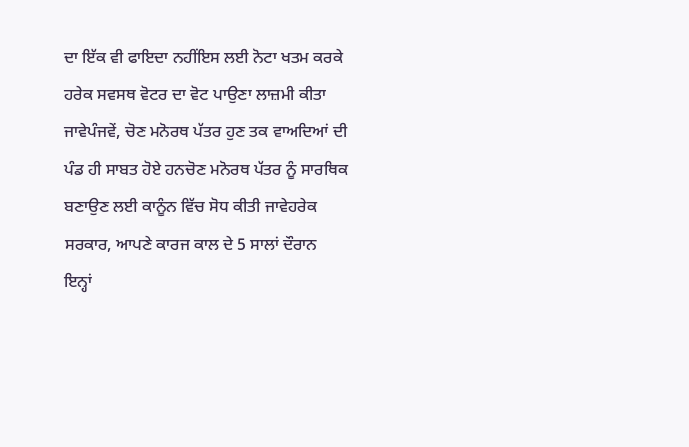ਦਾ ਇੱਕ ਵੀ ਫਾਇਦਾ ਨਹੀਂਇਸ ਲਈ ਨੋਟਾ ਖਤਮ ਕਰਕੇ ਹਰੇਕ ਸਵਸਥ ਵੋਟਰ ਦਾ ਵੋਟ ਪਾਉਣਾ ਲਾਜ਼ਮੀ ਕੀਤਾ ਜਾਵੇਪੰਜਵੇਂ, ਚੋਣ ਮਨੋਰਥ ਪੱਤਰ ਹੁਣ ਤਕ ਵਾਅਦਿਆਂ ਦੀ ਪੰਡ ਹੀ ਸਾਬਤ ਹੋਏ ਹਨਚੋਣ ਮਨੋਰਥ ਪੱਤਰ ਨੂੰ ਸਾਰਥਿਕ ਬਣਾਉਣ ਲਈ ਕਾਨੂੰਨ ਵਿੱਚ ਸੋਧ ਕੀਤੀ ਜਾਵੇਹਰੇਕ ਸਰਕਾਰ, ਆਪਣੇ ਕਾਰਜ ਕਾਲ ਦੇ 5 ਸਾਲਾਂ ਦੌਰਾਨ ਇਨ੍ਹਾਂ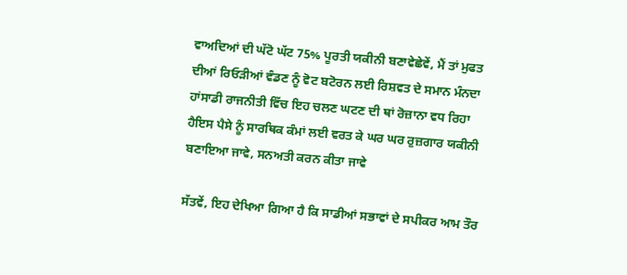ਵਾਅਦਿਆਂ ਦੀ ਘੱਟੋ ਘੱਟ 75% ਪੂਰਤੀ ਯਕੀਨੀ ਬਣਾਵੇਛੇਵੇਂ, ਮੈਂ ਤਾਂ ਮੁਫਤ ਦੀਆਂ ਰਿਓੜੀਆਂ ਵੰਡਣ ਨੂੰ ਵੋਟ ਬਟੋਰਨ ਲਈ ਰਿਸ਼ਵਤ ਦੇ ਸਮਾਨ ਮੰਨਦਾ ਹਾਂਸਾਡੀ ਰਾਜਨੀਤੀ ਵਿੱਚ ਇਹ ਚਲਣ ਘਟਣ ਦੀ ਥਾਂ ਰੋਜ਼ਾਨਾ ਵਧ ਰਿਹਾ ਹੈਇਸ ਪੈਸੇ ਨੂੰ ਸਾਰਥਿਕ ਕੰਮਾਂ ਲਈ ਵਰਤ ਕੇ ਘਰ ਘਰ ਰੁਜ਼ਗਾਰ ਯਕੀਨੀ ਬਣਾਇਆ ਜਾਵੇ, ਸਨਅਤੀ ਕਰਨ ਕੀਤਾ ਜਾਵੇ

ਸੱਤਵੇਂ, ਇਹ ਦੇਖਿਆ ਗਿਆ ਹੈ ਕਿ ਸਾਡੀਆਂ ਸਭਾਵਾਂ ਦੇ ਸਪੀਕਰ ਆਮ ਤੌਰ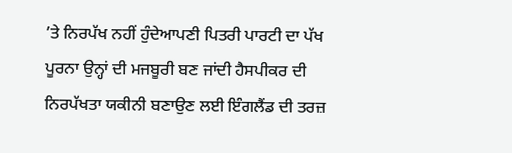’ਤੇ ਨਿਰਪੱਖ ਨਹੀਂ ਹੁੰਦੇਆਪਣੀ ਪਿਤਰੀ ਪਾਰਟੀ ਦਾ ਪੱਖ ਪੂਰਨਾ ਉਨ੍ਹਾਂ ਦੀ ਮਜਬੂਰੀ ਬਣ ਜਾਂਦੀ ਹੈਸਪੀਕਰ ਦੀ ਨਿਰਪੱਖਤਾ ਯਕੀਨੀ ਬਣਾਉਣ ਲਈ ਇੰਗਲੈਂਡ ਦੀ ਤਰਜ਼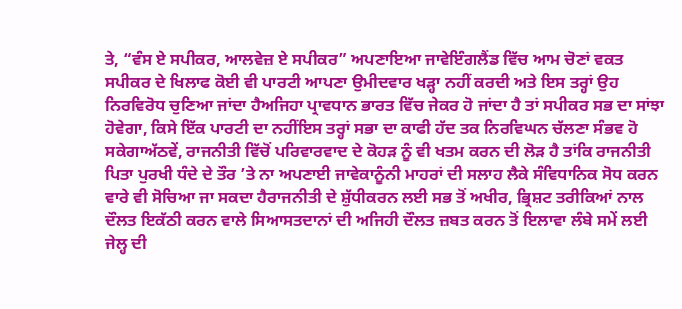ਤੇ, “ਵੰਸ ਏ ਸਪੀਕਰ, ਆਲਵੇਜ਼ ਏ ਸਪੀਕਰ” ਅਪਣਾਇਆ ਜਾਵੇਇੰਗਲੈਂਡ ਵਿੱਚ ਆਮ ਚੋਣਾਂ ਵਕਤ ਸਪੀਕਰ ਦੇ ਖਿਲਾਫ ਕੋਈ ਵੀ ਪਾਰਟੀ ਆਪਣਾ ਉਮੀਦਵਾਰ ਖੜ੍ਹਾ ਨਹੀਂ ਕਰਦੀ ਅਤੇ ਇਸ ਤਰ੍ਹਾਂ ਉਹ ਨਿਰਵਿਰੋਧ ਚੁਣਿਆ ਜਾਂਦਾ ਹੈਅਜਿਹਾ ਪ੍ਰਾਵਧਾਨ ਭਾਰਤ ਵਿੱਚ ਜੇਕਰ ਹੋ ਜਾਂਦਾ ਹੈ ਤਾਂ ਸਪੀਕਰ ਸਭ ਦਾ ਸਾਂਝਾ ਹੋਵੇਗਾ, ਕਿਸੇ ਇੱਕ ਪਾਰਟੀ ਦਾ ਨਹੀਂਇਸ ਤਰ੍ਹਾਂ ਸਭਾ ਦਾ ਕਾਫੀ ਹੱਦ ਤਕ ਨਿਰਵਿਘਨ ਚੱਲਣਾ ਸੰਭਵ ਹੋ ਸਕੇਗਾਅੱਠਵੇਂ, ਰਾਜਨੀਤੀ ਵਿੱਚੋਂ ਪਰਿਵਾਰਵਾਦ ਦੇ ਕੋਹੜ ਨੂੰ ਵੀ ਖਤਮ ਕਰਨ ਦੀ ਲੋੜ ਹੈ ਤਾਂਕਿ ਰਾਜਨੀਤੀ ਪਿਤਾ ਪੁਰਖੀ ਧੰਦੇ ਦੇ ਤੌਰ ’ਤੇ ਨਾ ਅਪਣਾਈ ਜਾਵੇਕਾਨੂੰਨੀ ਮਾਹਰਾਂ ਦੀ ਸਲਾਹ ਲੈਕੇ ਸੰਵਿਧਾਨਿਕ ਸੋਧ ਕਰਨ ਵਾਰੇ ਵੀ ਸੋਚਿਆ ਜਾ ਸਕਦਾ ਹੈਰਾਜਨੀਤੀ ਦੇ ਸ਼ੁੱਧੀਕਰਨ ਲਈ ਸਭ ਤੋਂ ਅਖੀਰ, ਭ੍ਰਿਸ਼ਟ ਤਰੀਕਿਆਂ ਨਾਲ ਦੌਲਤ ਇਕੱਠੀ ਕਰਨ ਵਾਲੇ ਸਿਆਸਤਦਾਨਾਂ ਦੀ ਅਜਿਹੀ ਦੌਲਤ ਜ਼ਬਤ ਕਰਨ ਤੋਂ ਇਲਾਵਾ ਲੰਬੇ ਸਮੇਂ ਲਈ ਜੇਲ੍ਹ ਦੀ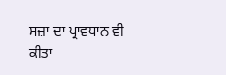ਸਜ਼ਾ ਦਾ ਪ੍ਰਾਵਧਾਨ ਵੀ ਕੀਤਾ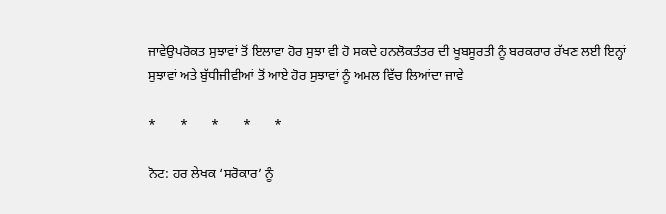ਜਾਵੇਉਪਰੋਕਤ ਸੁਝਾਵਾਂ ਤੋਂ ਇਲਾਵਾ ਹੋਰ ਸੁਝਾ ਵੀ ਹੋ ਸਕਦੇ ਹਨਲੋਕਤੰਤਰ ਦੀ ਖੂਬਸੂਰਤੀ ਨੂੰ ਬਰਕਰਾਰ ਰੱਖਣ ਲਈ ਇਨ੍ਹਾਂ ਸੁਝਾਵਾਂ ਅਤੇ ਬੁੱਧੀਜੀਵੀਆਂ ਤੋਂ ਆਏ ਹੋਰ ਸੁਝਾਵਾਂ ਨੂੰ ਅਮਲ ਵਿੱਚ ਲਿਆਂਦਾ ਜਾਵੇ

*       *       *       *       *

ਨੋਟ: ਹਰ ਲੇਖਕ ‘ਸਰੋਕਾਰ’ ਨੂੰ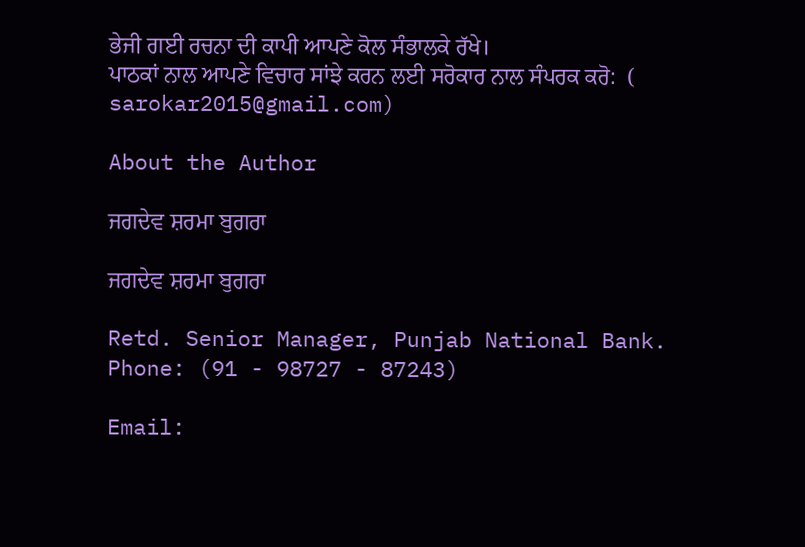ਭੇਜੀ ਗਈ ਰਚਨਾ ਦੀ ਕਾਪੀ ਆਪਣੇ ਕੋਲ ਸੰਭਾਲਕੇ ਰੱਖੇ।
ਪਾਠਕਾਂ ਨਾਲ ਆਪਣੇ ਵਿਚਾਰ ਸਾਂਝੇ ਕਰਨ ਲਈ ਸਰੋਕਾਰ ਨਾਲ ਸੰਪਰਕ ਕਰੋ:  (
sarokar2015@gmail.com)

About the Author

ਜਗਦੇਵ ਸ਼ਰਮਾ ਬੁਗਰਾ

ਜਗਦੇਵ ਸ਼ਰਮਾ ਬੁਗਰਾ

Retd. Senior Manager, Punjab National Bank.
Phone: (91 - 98727 - 87243)

Email: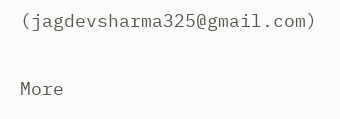(jagdevsharma325@gmail.com)

More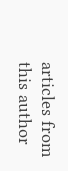articles from this author